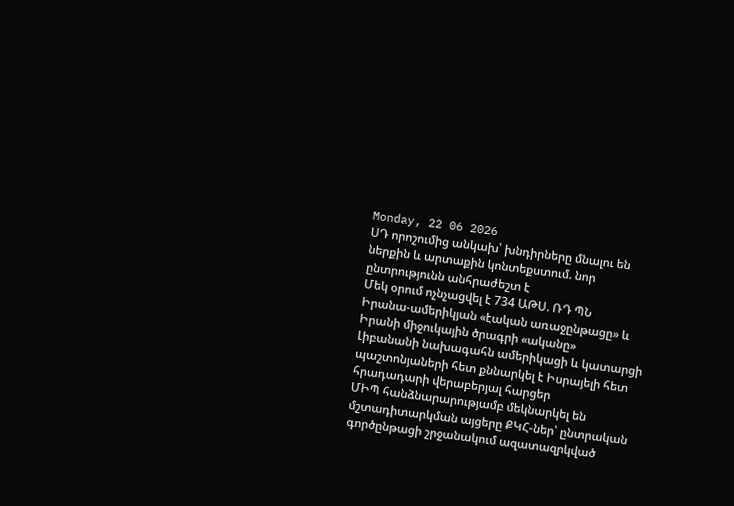Monday, 22 06 2026
ՍԴ որոշումից անկախ՝ խնդիրները մնալու են ներքին և արտաքին կոնտեքստում. նոր ընտրությունն անհրաժեշտ է
Մեկ օրում ոչնչացվել է 734 ԱԹՍ. ՌԴ ՊՆ
Իրանա-ամերիկյան «էական առաջընթացը» և Իրանի միջուկային ծրագրի «ականը»
Լիբանանի նախագահն ամերիկացի և կատարցի պաշտոնյաների հետ քննարկել է Իսրայելի հետ հրադադարի վերաբերյալ հարցեր
ՄԻՊ հանձնարարությամբ մեկնարկել են մշտադիտարկման այցերը ՔԿՀ-ներ՝ ընտրական գործընթացի շրջանակում ազատազրկված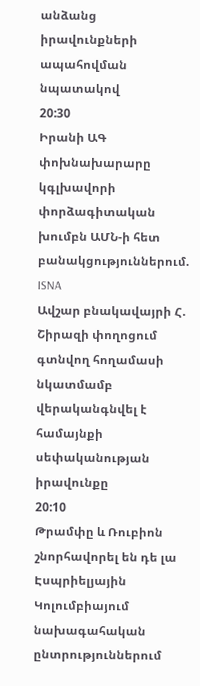անձանց իրավունքների ապահովման նպատակով
20:30
Իրանի ԱԳ փոխնախարարը կգլխավորի փորձագիտական խումբն ԱՄՆ-ի հետ բանակցություններում. ISNA
Ավշար բնակավայրի Հ. Շիրազի փողոցում գտնվող հողամասի նկատմամբ վերականգնվել է համայնքի սեփականության իրավունքը
20:10
Թրամփը և Ռուբիոն շնորհավորել են դե լա Էսպրիելյային Կոլումբիայում նախագահական ընտրություններում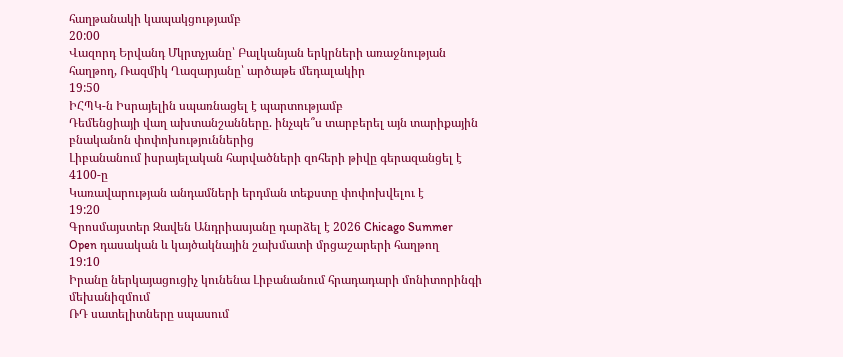հաղթանակի կապակցությամբ
20:00
Վազորդ Երվանդ Մկրտչյանը՝ Բալկանյան երկրների առաջնության հաղթող, Ռազմիկ Ղազարյանը՝ արծաթե մեդալակիր
19:50
ԻՀՊԿ-ն Իսրայելին սպառնացել է պարտությամբ
Դեմենցիայի վաղ ախտանշանները. ինչպե՞ս տարբերել այն տարիքային բնականոն փոփոխություններից
Լիբանանում իսրայելական հարվածների զոհերի թիվը գերազանցել է 4100-ը
Կառավարության անդամների երդման տեքստը փոփոխվելու է
19:20
Գրոսմայստեր Զավեն Անդրիասյանը դարձել է 2026 Chicago Summer Open դասական և կայծակնային շախմատի մրցաշարերի հաղթող
19:10
Իրանը ներկայացուցիչ կունենա Լիբանանում հրադադարի մոնիտորինգի մեխանիզմում
ՌԴ սատելիտները սպասում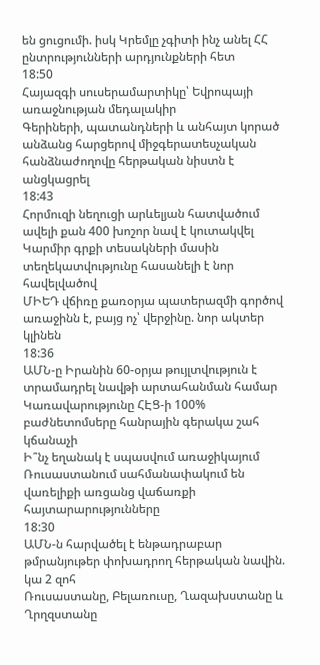են ցուցումի. իսկ Կրեմլը չգիտի ինչ անել ՀՀ ընտրությունների արդյունքների հետ
18:50
Հայազգի սուսերամարտիկը՝ Եվրոպայի առաջնության մեդալակիր
Գերիների, պատանդների և անհայտ կորած անձանց հարցերով միջգերատեսչական հանձնաժողովը հերթական նիստն է անցկացրել
18:43
Հորմուզի նեղուցի արևելյան հատվածում ավելի քան 400 խոշոր նավ է կուտակվել
Կարմիր գրքի տեսակների մասին տեղեկատվությունը հասանելի է նոր հավելվածով
ՄԻԵԴ վճիռը քառօրյա պատերազմի գործով առաջինն է, բայց ոչ՝ վերջինը. նոր ակտեր կլինեն
18:36
ԱՄՆ-ը Իրանին 60-օրյա թույլտվություն է տրամադրել նավթի արտահանման համար
Կառավարությունը ՀԷՑ-ի 100% բաժնետոմսերը հանրային գերակա շահ կճանաչի
Ի՞նչ եղանակ է սպասվում առաջիկայում
Ռուսաստանում սահմանափակում են վառելիքի առցանց վաճառքի հայտարարությունները
18:30
ԱՄՆ-ն հարվածել է ենթադրաբար թմրանյութեր փոխադրող հերթական նավին. կա 2 զոհ
Ռուսաստանը, Բելառուսը, Ղազախստանը և Ղրղզստանը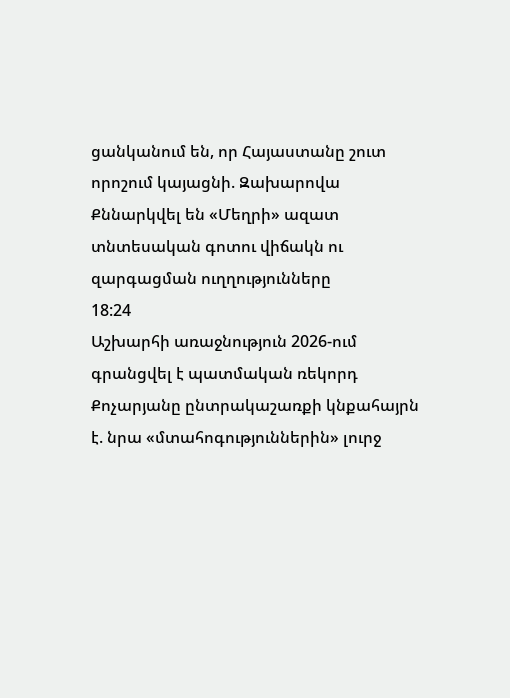ցանկանում են, որ Հայաստանը շուտ որոշում կայացնի. Զախարովա
Քննարկվել են «Մեղրի» ազատ տնտեսական գոտու վիճակն ու զարգացման ուղղությունները
18:24
Աշխարհի առաջնություն 2026-ում գրանցվել է պատմական ռեկորդ
Քոչարյանը ընտրակաշառքի կնքահայրն է. նրա «մտահոգություններին» լուրջ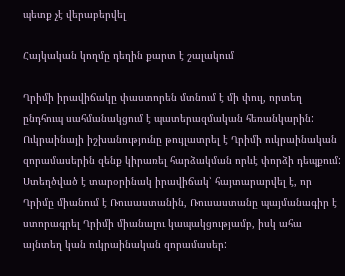պետք չէ վերաբերվել

Հայկական կողմը դեղին քարտ է շալակում

Ղրիմի իրավիճակը փաստորեն մտնում է մի փուլ, որտեղ ընդհուպ սահմանակցում է պատերազմական հեռանկարին: Ուկրաինայի իշխանությունը թույլատրել է Ղրիմի ուկրաինական զորամասերին զենք կիրառել հարձակման որևէ փորձի դեպքում: Ստեղծված է տարօրինակ իրավիճակ՝ հայտարարվել է, որ Ղրիմը միանում է Ռուսաստանին, Ռուսաստանը պայմանագիր է ստորագրել Ղրիմի միանալու կապակցությամբ, իսկ ահա այնտեղ կան ուկրաինական զորամասեր: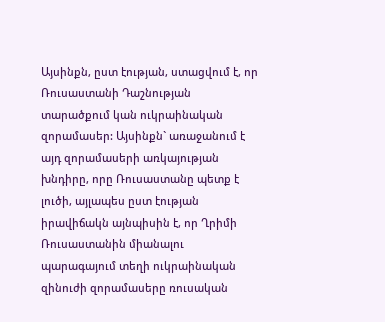Այսինքն, ըստ էության, ստացվում է, որ Ռուսաստանի Դաշնության տարածքում կան ուկրաինական զորամասեր: Այսինքն` առաջանում է այդ զորամասերի առկայության խնդիրը, որը Ռուսաստանը պետք է լուծի, այլապես ըստ էության իրավիճակն այնպիսին է, որ Ղրիմի Ռուսաստանին միանալու պարագայում տեղի ուկրաինական զինուժի զորամասերը ռուսական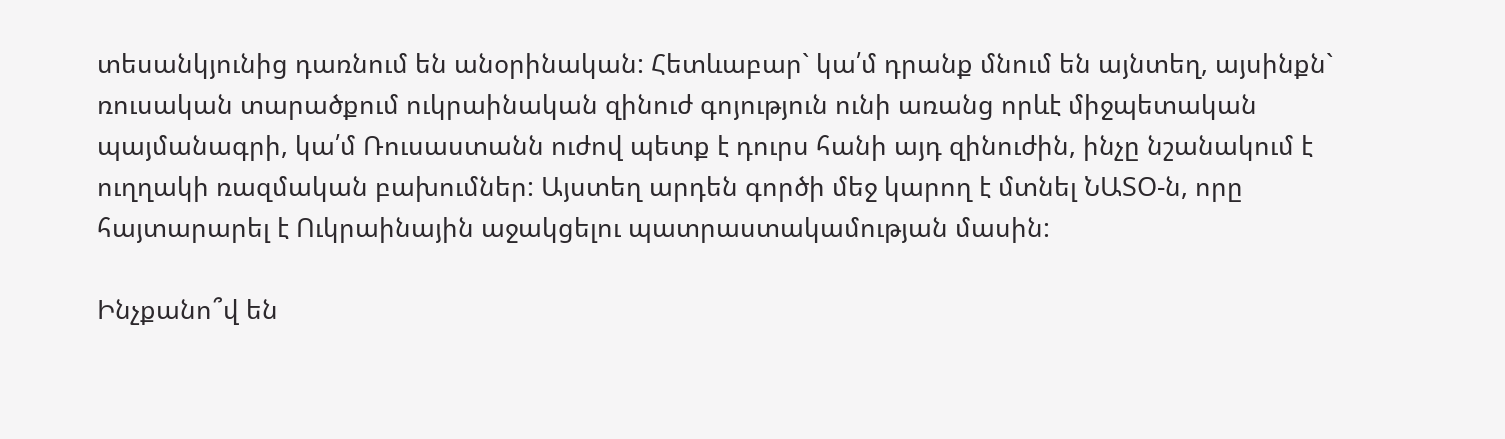տեսանկյունից դառնում են անօրինական: Հետևաբար` կա՛մ դրանք մնում են այնտեղ, այսինքն` ռուսական տարածքում ուկրաինական զինուժ գոյություն ունի առանց որևէ միջպետական պայմանագրի, կա՛մ Ռուսաստանն ուժով պետք է դուրս հանի այդ զինուժին, ինչը նշանակում է ուղղակի ռազմական բախումներ: Այստեղ արդեն գործի մեջ կարող է մտնել ՆԱՏՕ-ն, որը հայտարարել է Ուկրաինային աջակցելու պատրաստակամության մասին:

Ինչքանո՞վ են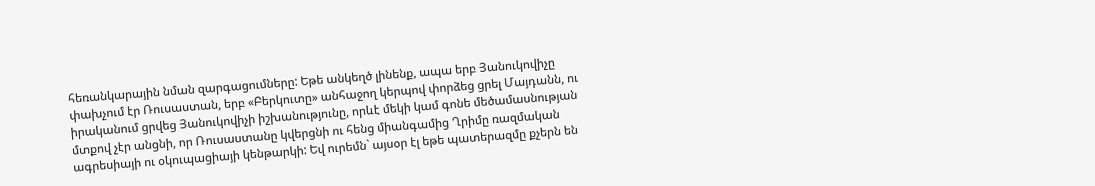հեռանկարային նման զարգացումները: Եթե անկեղծ լինենք, ապա երբ Յանուկովիչը փախչում էր Ռուսաստան, երբ «Բերկուտը» անհաջող կերպով փորձեց ցրել Մայդանն, ու իրականում ցրվեց Յանուկովիչի իշխանությունը, որևէ մեկի կամ գոնե մեծամասնության մտքով չէր անցնի, որ Ռուսաստանը կվերցնի ու հենց միանգամից Ղրիմը ռազմական ագրեսիայի ու օկուպացիայի կենթարկի: Եվ ուրեմն` այսօր էլ եթե պատերազմը քչերն են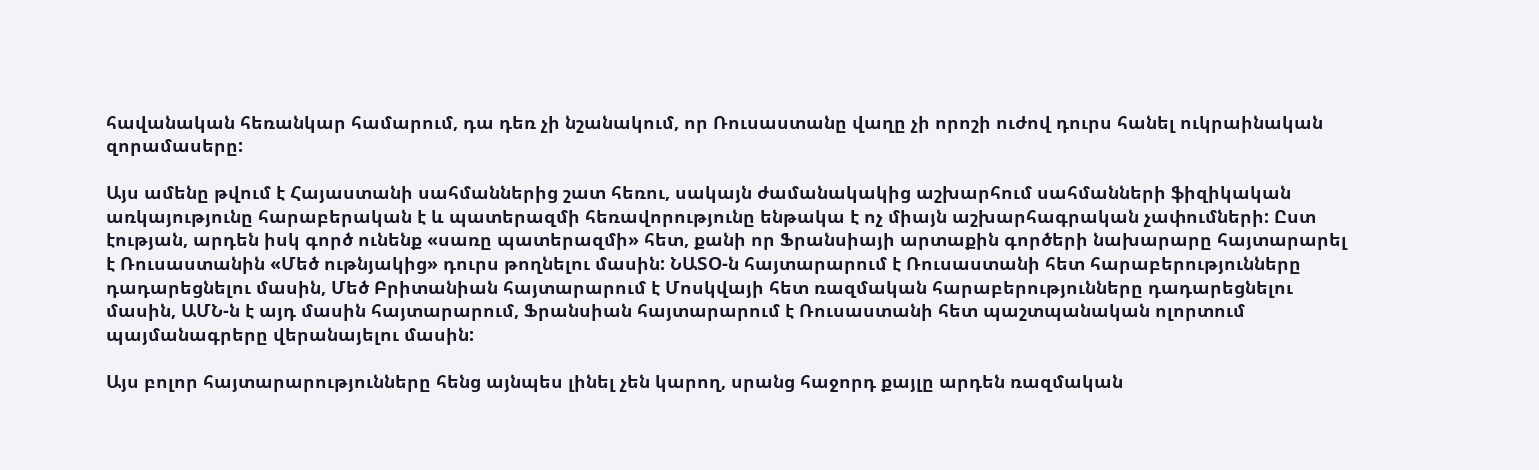հավանական հեռանկար համարում, դա դեռ չի նշանակում, որ Ռուսաստանը վաղը չի որոշի ուժով դուրս հանել ուկրաինական զորամասերը:

Այս ամենը թվում է Հայաստանի սահմաններից շատ հեռու, սակայն ժամանակակից աշխարհում սահմանների ֆիզիկական առկայությունը հարաբերական է և պատերազմի հեռավորությունը ենթակա է ոչ միայն աշխարհագրական չափումների: Ըստ էության, արդեն իսկ գործ ունենք «սառը պատերազմի» հետ, քանի որ Ֆրանսիայի արտաքին գործերի նախարարը հայտարարել է Ռուսաստանին «Մեծ ութնյակից» դուրս թողնելու մասին: ՆԱՏՕ-ն հայտարարում է Ռուսաստանի հետ հարաբերությունները դադարեցնելու մասին, Մեծ Բրիտանիան հայտարարում է Մոսկվայի հետ ռազմական հարաբերությունները դադարեցնելու մասին, ԱՄՆ-ն է այդ մասին հայտարարում, Ֆրանսիան հայտարարում է Ռուսաստանի հետ պաշտպանական ոլորտում պայմանագրերը վերանայելու մասին:

Այս բոլոր հայտարարությունները հենց այնպես լինել չեն կարող, սրանց հաջորդ քայլը արդեն ռազմական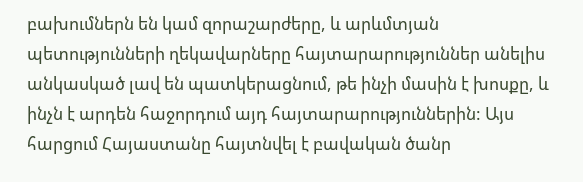բախումներն են կամ զորաշարժերը, և արևմտյան պետությունների ղեկավարները հայտարարություններ անելիս անկասկած լավ են պատկերացնում, թե ինչի մասին է խոսքը, և ինչն է արդեն հաջորդում այդ հայտարարություններին: Այս հարցում Հայաստանը հայտնվել է բավական ծանր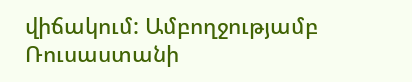վիճակում: Ամբողջությամբ Ռուսաստանի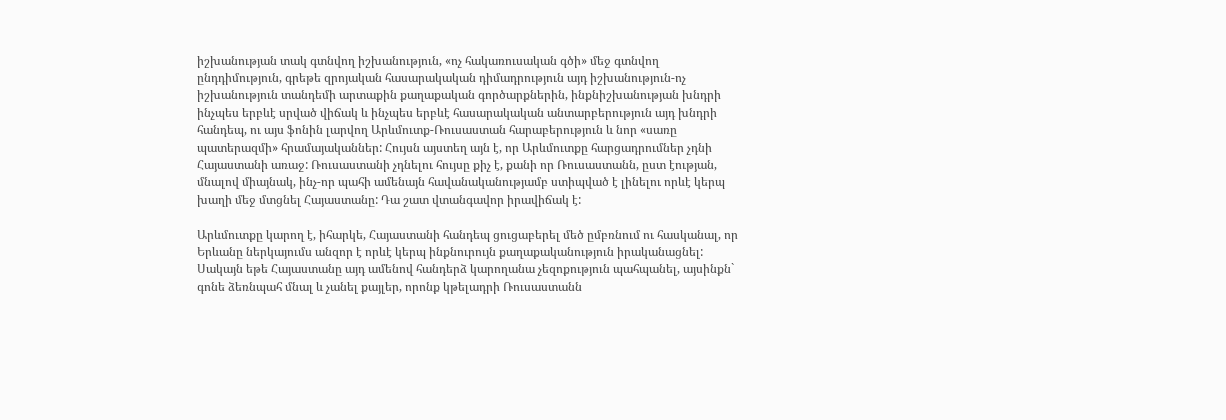իշխանության տակ գտնվող իշխանություն, «ոչ հակառուսական գծի» մեջ գտնվող ընդդիմություն, գրեթե զրոյական հասարակական դիմադրություն այդ իշխանություն-ոչ իշխանություն տանդեմի արտաքին քաղաքական գործարքներին, ինքնիշխանության խնդրի ինչպես երբևէ սրված վիճակ և ինչպես երբևէ հասարակական անտարբերություն այդ խնդրի հանդեպ, ու այս ֆոնին լարվող Արևմուտք-Ռուսաստան հարաբերություն և նոր «սառը պատերազմի» հրամայականներ: Հույսն այստեղ այն է, որ Արևմուտքը հարցադրումներ չդնի Հայաստանի առաջ: Ռուսաստանի չդնելու հույսը քիչ է, քանի որ Ռուսաստանն, ըստ էության, մնալով միայնակ, ինչ-որ պահի ամենայն հավանականությամբ ստիպված է լինելու որևէ կերպ խաղի մեջ մտցնել Հայաստանը: Դա շատ վտանգավոր իրավիճակ է:

Արևմուտքը կարող է, իհարկե, Հայաստանի հանդեպ ցուցաբերել մեծ ըմբռնում ու հասկանալ, որ Երևանը ներկայումս անզոր է որևէ կերպ ինքնուրույն քաղաքականություն իրականացնել: Սակայն եթե Հայաստանը այդ ամենով հանդերձ կարողանա չեզոքություն պահպանել, այսինքն` գոնե ձեռնպահ մնալ և չանել քայլեր, որոնք կթելադրի Ռուսաստանն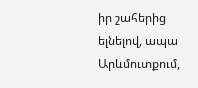իր շահերից ելնելով, ապա Արևմուտքում,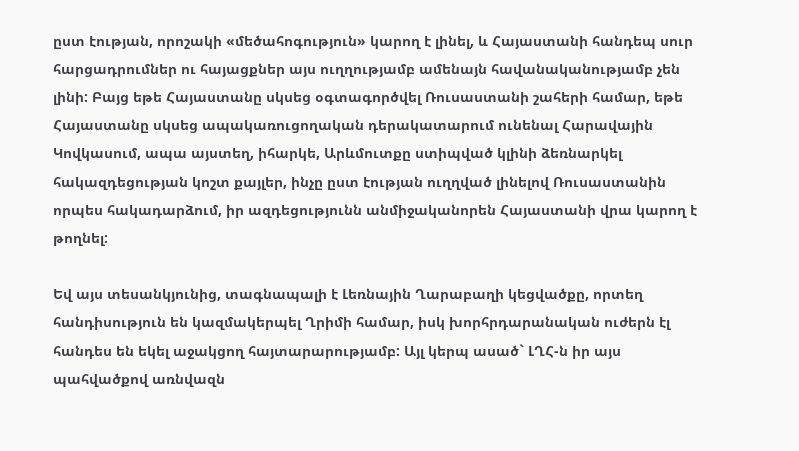ըստ էության, որոշակի «մեծահոգություն» կարող է լինել, և Հայաստանի հանդեպ սուր հարցադրումներ ու հայացքներ այս ուղղությամբ ամենայն հավանականությամբ չեն լինի: Բայց եթե Հայաստանը սկսեց օգտագործվել Ռուսաստանի շահերի համար, եթե Հայաստանը սկսեց ապակառուցողական դերակատարում ունենալ Հարավային Կովկասում, ապա այստեղ, իհարկե, Արևմուտքը ստիպված կլինի ձեռնարկել հակազդեցության կոշտ քայլեր, ինչը ըստ էության ուղղված լինելով Ռուսաստանին որպես հակադարձում, իր ազդեցությունն անմիջականորեն Հայաստանի վրա կարող է թողնել:

Եվ այս տեսանկյունից, տագնապալի է Լեռնային Ղարաբաղի կեցվածքը, որտեղ հանդիսություն են կազմակերպել Ղրիմի համար, իսկ խորհրդարանական ուժերն էլ հանդես են եկել աջակցող հայտարարությամբ: Այլ կերպ ասած` ԼՂՀ-ն իր այս պահվածքով առնվազն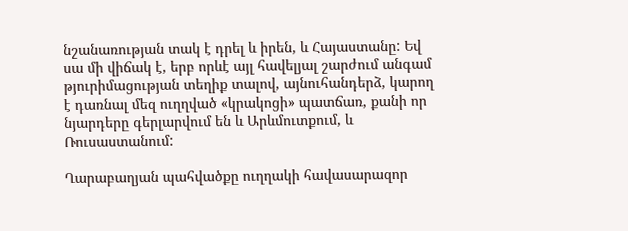նշանառության տակ է դրել և իրեն, և Հայաստանը: Եվ սա մի վիճակ է, երբ որևէ այլ հավելյալ շարժում անգամ թյուրիմացության տեղիք տալով, այնուհանդերձ, կարող է դառնալ մեզ ուղղված «կրակոցի» պատճառ, քանի որ նյարդերը գերլարվում են և Արևմուտքում, և Ռուսաստանում:

Ղարաբաղյան պահվածքը ուղղակի հավասարազոր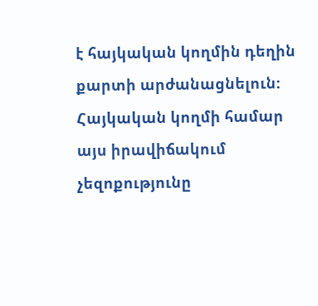է հայկական կողմին դեղին քարտի արժանացնելուն: Հայկական կողմի համար այս իրավիճակում չեզոքությունը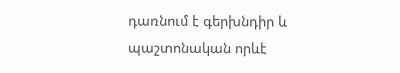դառնում է գերխնդիր և պաշտոնական որևէ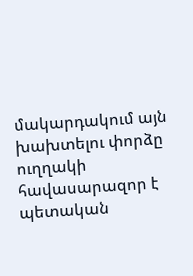մակարդակում այն խախտելու փորձը ուղղակի հավասարազոր է պետական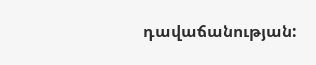դավաճանության: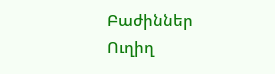Բաժիններ
Ուղիղ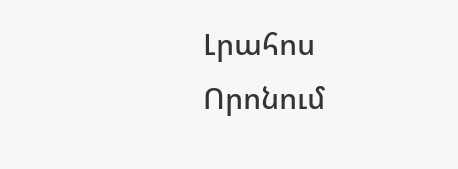Լրահոս
Որոնում